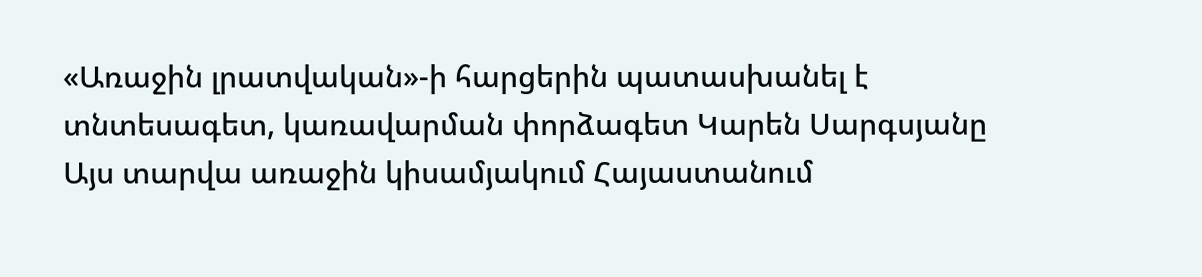«Առաջին լրատվական»-ի հարցերին պատասխանել է տնտեսագետ, կառավարման փորձագետ Կարեն Սարգսյանը
Այս տարվա առաջին կիսամյակում Հայաստանում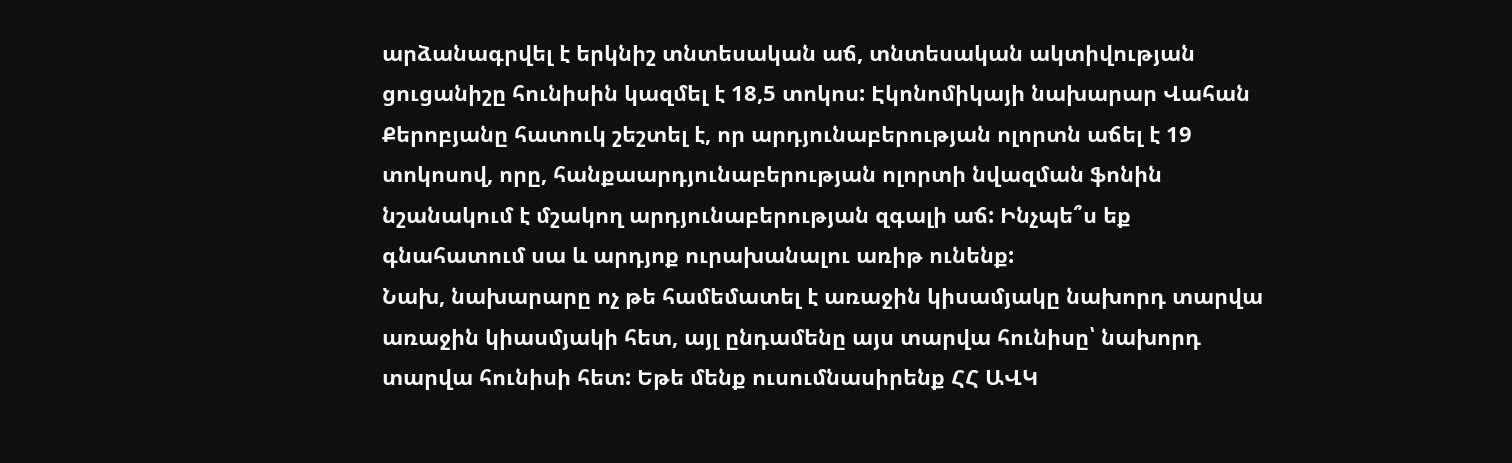արձանագրվել է երկնիշ տնտեսական աճ, տնտեսական ակտիվության ցուցանիշը հունիսին կազմել է 18,5 տոկոս: Էկոնոմիկայի նախարար Վահան Քերոբյանը հատուկ շեշտել է, որ արդյունաբերության ոլորտն աճել է 19 տոկոսով, որը, հանքաարդյունաբերության ոլորտի նվազման ֆոնին նշանակում է մշակող արդյունաբերության զգալի աճ: Ինչպե՞ս եք գնահատում սա և արդյոք ուրախանալու առիթ ունենք:
Նախ, նախարարը ոչ թե համեմատել է առաջին կիսամյակը նախորդ տարվա առաջին կիասմյակի հետ, այլ ընդամենը այս տարվա հունիսը՝ նախորդ տարվա հունիսի հետ: Եթե մենք ուսումնասիրենք ՀՀ ԱՎԿ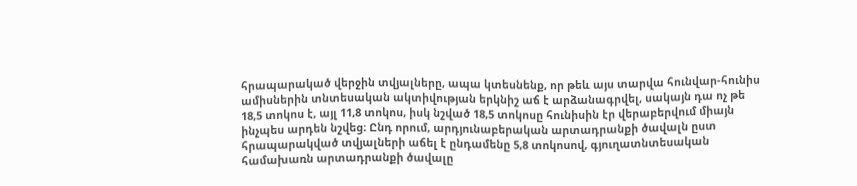հրապարակած վերջին տվյալները, ապա կտեսնենք, որ թեև այս տարվա հունվար-հունիս ամիսներին տնտեսական ակտիվության երկնիշ աճ է արձանագրվել, սակայն դա ոչ թե 18,5 տոկոս է, այլ 11,8 տոկոս, իսկ նշված 18,5 տոկոսը հունիսին էր վերաբերվում միայն ինչպես արդեն նշվեց։ Ընդ որում, արդյունաբերական արտադրանքի ծավալն ըստ հրապարակված տվյալների աճել է ընդամենը 5,8 տոկոսով, գյուղատնտեսական համախառն արտադրանքի ծավալը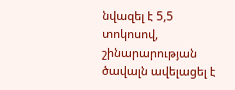նվազել է 5,5 տոկոսով, շինարարության ծավալն ավելացել է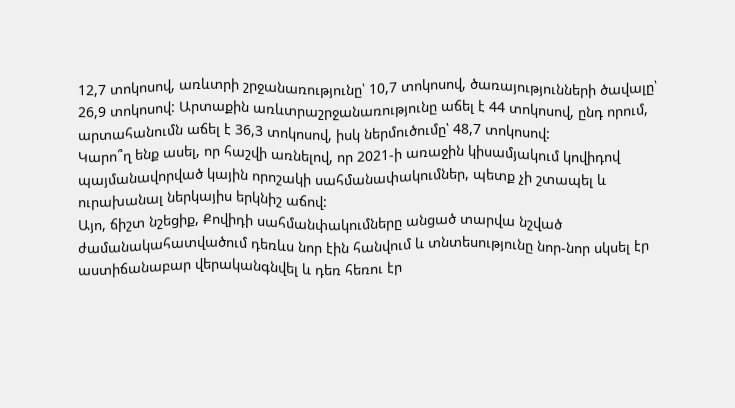12,7 տոկոսով, առևտրի շրջանառությունը՝ 10,7 տոկոսով, ծառայությունների ծավալը՝ 26,9 տոկոսով: Արտաքին առևտրաշրջանառությունը աճել է 44 տոկոսով, ընդ որում, արտահանումն աճել է 36,3 տոկոսով, իսկ ներմուծումը՝ 48,7 տոկոսով:
Կարո՞ղ ենք ասել, որ հաշվի առնելով, որ 2021-ի առաջին կիսամյակում կովիդով պայմանավորված կային որոշակի սահմանափակումներ, պետք չի շտապել և ուրախանալ ներկայիս երկնիշ աճով:
Այո, ճիշտ նշեցիք, Քովիդի սահմանփակումները անցած տարվա նշված ժամանակահատվածում դեռևս նոր էին հանվում և տնտեսությունը նոր-նոր սկսել էր աստիճանաբար վերականգնվել և դեռ հեռու էր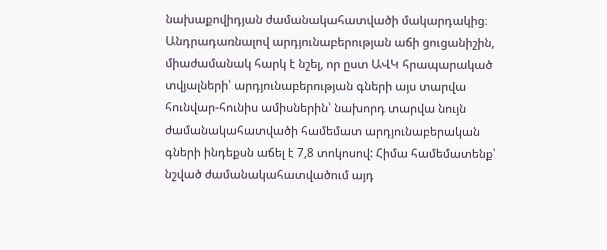նախաքովիդյան ժամանակահատվածի մակարդակից։ Անդրադառնալով արդյունաբերության աճի ցուցանիշին, միաժամանակ հարկ է նշել, որ ըստ ԱՎԿ հրապարակած տվյալների՝ արդյունաբերության գների այս տարվա հունվար-հունիս ամիսներին՝ նախորդ տարվա նույն ժամանակահատվածի համեմատ արդյունաբերական գների ինդեքսն աճել է 7,8 տոկոսով: Հիմա համեմատենք՝ նշված ժամանակահատվածում այդ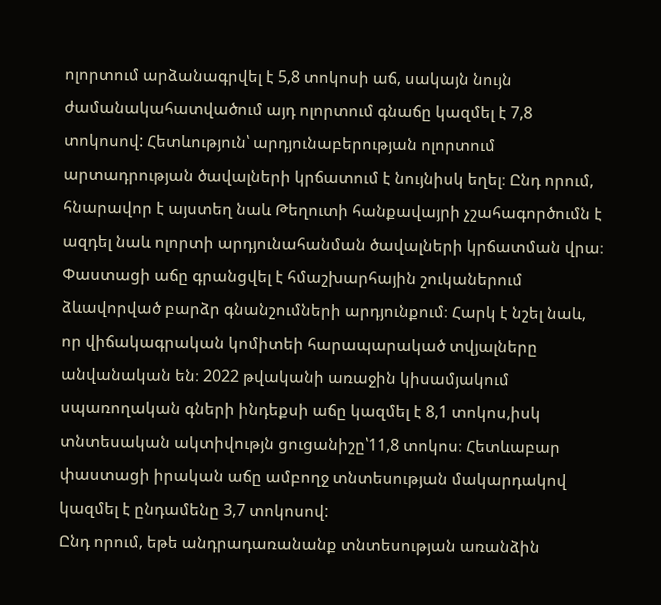ոլորտում արձանագրվել է 5,8 տոկոսի աճ, սակայն նույն ժամանակահատվածում այդ ոլորտում գնաճը կազմել է 7,8 տոկոսով: Հետևություն՝ արդյունաբերության ոլորտում արտադրության ծավալների կրճատում է նույնիսկ եղել։ Ընդ որում, հնարավոր է այստեղ նաև Թեղուտի հանքավայրի չշահագործումն է ազդել նաև ոլորտի արդյունահանման ծավալների կրճատման վրա։ Փաստացի աճը գրանցվել է հմաշխարհային շուկաներում ձևավորված բարձր գնանշումների արդյունքում։ Հարկ է նշել նաև, որ վիճակագրական կոմիտեի հարապարակած տվյալները անվանական են։ 2022 թվականի առաջին կիսամյակում սպառողական գների ինդեքսի աճը կազմել է 8,1 տոկոս,իսկ տնտեսական ակտիվությն ցուցանիշը՝11,8 տոկոս։ Հետևաբար փաստացի իրական աճը ամբողջ տնտեսության մակարդակով կազմել է ընդամենը 3,7 տոկոսով:
Ընդ որում, եթե անդրադառանանք տնտեսության առանձին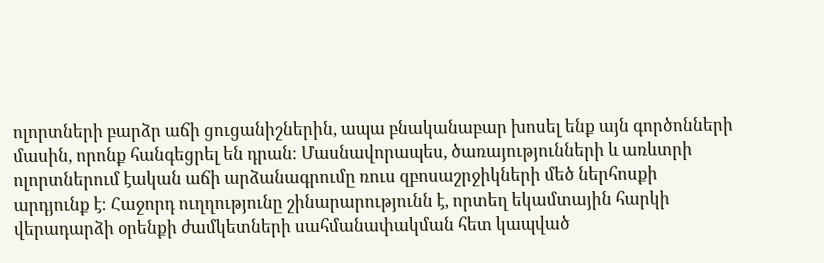ոլորտների բարձր աճի ցուցանիշներին, ապա բնականաբար խոսել ենք այն գործոնների մասին, որոնք հանգեցրել են դրան։ Մասնավորապես, ծառայությունների և առևտրի ոլորտներում էական աճի արձանագրումը ռուս զբոսաշրջիկների մեծ ներհոսքի արդյունք է։ Հաջորդ ուղղությունը շինարարությունն է, որտեղ եկամտային հարկի վերադարձի օրենքի ժամկետների սահմանափակման հետ կապված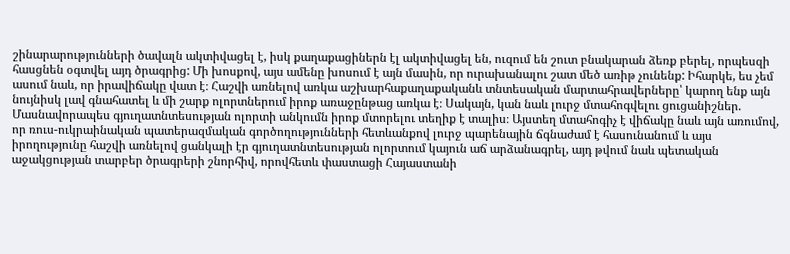շինարարությունների ծավալն ակտիվացել է, իսկ քաղաքացիներն էլ ակտիվացել են, ուզում են շուտ բնակարան ձեռք բերել, որպեսզի հասցնեն օգտվել այդ ծրագրից: Մի խոսքով, այս ամենը խոսում է այն մասին, որ ուրախանալու շատ մեծ առիթ չունենք: Իհարկե, ես չեմ ասում նաև, որ իրավիճակը վատ է։ Հաշվի առնելով առկա աշխարհաքաղաքականև տնտեսական մարտահրավերները՝ կարող ենք այն նույնիսկ լավ գնահատել և մի շարք ոլորտներում իրոք առաջընթաց առկա է։ Սակայն, կան նաև լուրջ մտահոգվելու ցուցանիշներ. Մասնավորապես գյուղատնտեսության ոլորտի անկումն իրոք մտորելու տեղիք է տալիս։ Այստեղ մտահոգիչ է վիճակը նաև այն առումով, որ ռուս-ուկրաինական պատերազմական գործողությունների հետևանքով լուրջ պարենային ճգնաժամ է հասունանում և այս իրողությունը հաշվի առնելով ցանկալի էր գյուղատնտեսության ոլորտում կայուն աճ արձանագրել, այդ թվում նաև պետական աջակցության տարբեր ծրագրերի շնորհիվ, որովհետև փաստացի Հայաստանի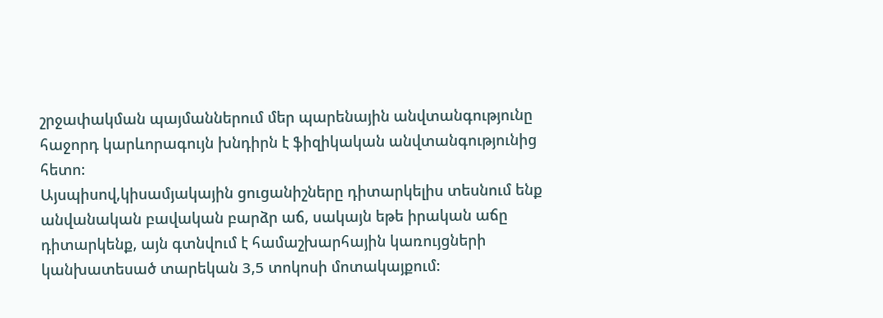շրջափակման պայմաններում մեր պարենային անվտանգությունը հաջորդ կարևորագույն խնդիրն է ֆիզիկական անվտանգությունից հետո:
Այսպիսով,կիսամյակային ցուցանիշները դիտարկելիս տեսնում ենք անվանական բավական բարձր աճ, սակայն եթե իրական աճը դիտարկենք, այն գտնվում է համաշխարհային կառույցների կանխատեսած տարեկան 3,5 տոկոսի մոտակայքում: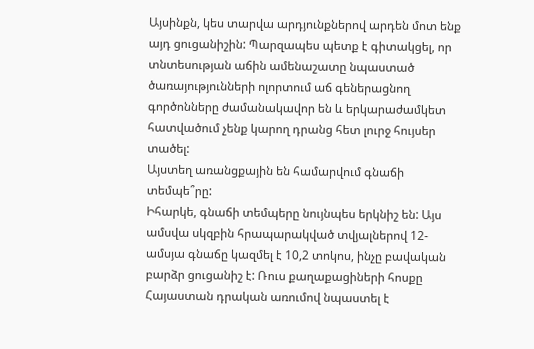Այսինքն, կես տարվա արդյունքներով արդեն մոտ ենք այդ ցուցանիշին: Պարզապես պետք է գիտակցել, որ տնտեսության աճին ամենաշատը նպաստած ծառայությունների ոլորտում աճ գեներացնող գործոնները ժամանակավոր են և երկարաժամկետ հատվածում չենք կարող դրանց հետ լուրջ հույսեր տածել:
Այստեղ առանցքային են համարվում գնաճի տեմպե՞րը:
Իհարկե, գնաճի տեմպերը նույնպես երկնիշ են: Այս ամսվա սկզբին հրապարակված տվյալներով 12-ամսյա գնաճը կազմել է 10,2 տոկոս, ինչը բավական բարձր ցուցանիշ է: Ռուս քաղաքացիների հոսքը Հայաստան դրական առումով նպաստել է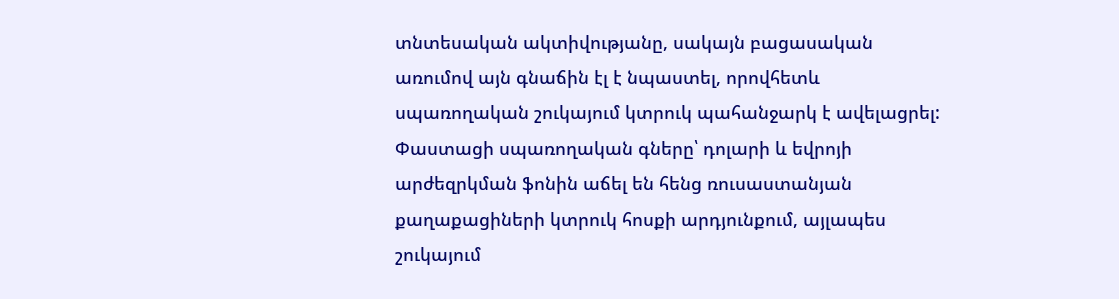տնտեսական ակտիվությանը, սակայն բացասական առումով այն գնաճին էլ է նպաստել, որովհետև սպառողական շուկայում կտրուկ պահանջարկ է ավելացրել: Փաստացի սպառողական գները՝ դոլարի և եվրոյի արժեզրկման ֆոնին աճել են հենց ռուսաստանյան քաղաքացիների կտրուկ հոսքի արդյունքում, այլապես շուկայում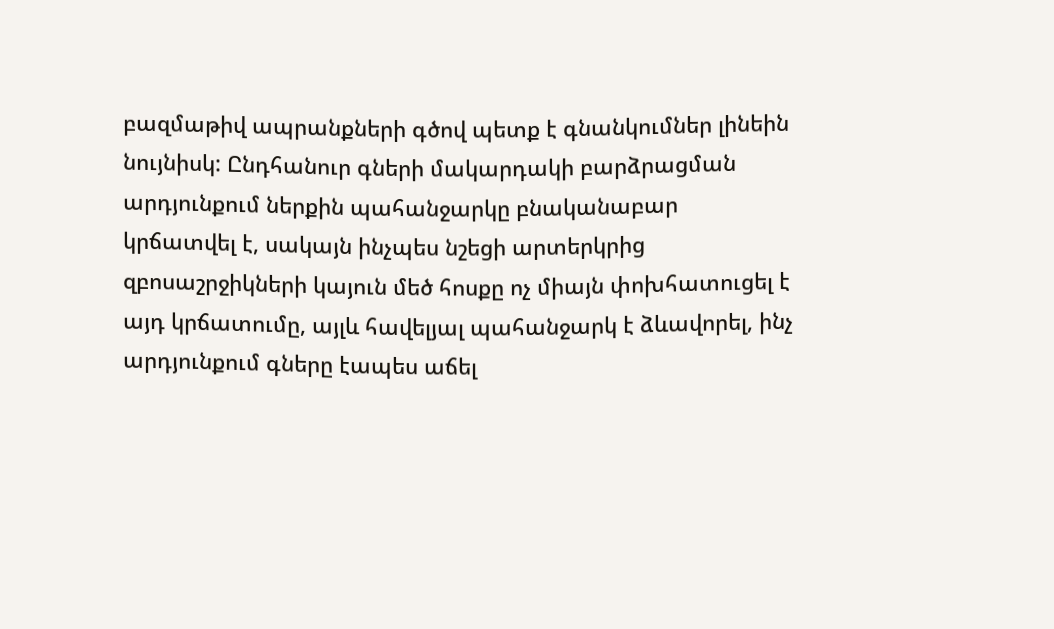բազմաթիվ ապրանքների գծով պետք է գնանկումներ լինեին նույնիսկ: Ընդհանուր գների մակարդակի բարձրացման արդյունքում ներքին պահանջարկը բնականաբար կրճատվել է, սակայն ինչպես նշեցի արտերկրից զբոսաշրջիկների կայուն մեծ հոսքը ոչ միայն փոխհատուցել է այդ կրճատումը, այլև հավելյալ պահանջարկ է ձևավորել, ինչ արդյունքում գները էապես աճել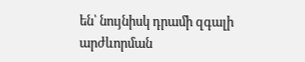են՝ նույնիսկ դրամի զգալի արժևորման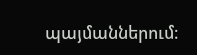պայմաններում։